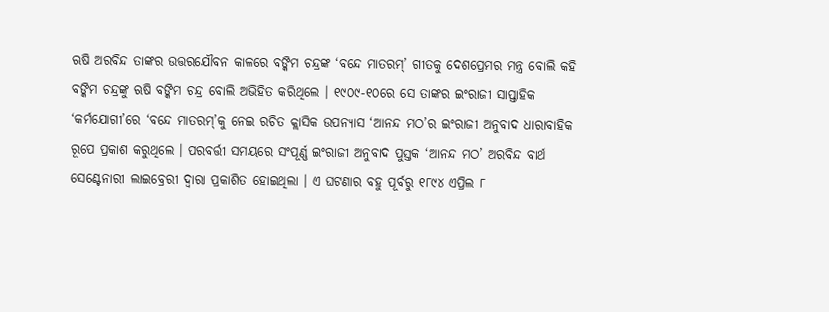ଋଷି ଅରବିନ୍ଦ ତାଙ୍କର ଉତ୍ତରଯୌବନ କାଳରେ ବଙ୍କିମ ଚନ୍ଦ୍ରଙ୍କ ‘ବନ୍ଦେ ମାତରମ୍‌’ ଗୀତକୁ ଦେଶପ୍ରେମର ମନ୍ତ୍ର ବୋଲି କହି ବଙ୍କିମ ଚନ୍ଦ୍ରଙ୍କୁ ଋଷି ବଙ୍କିମ ଚନ୍ଦ୍ର ବୋଲି ଅଭିହିତ କରିଥିଲେ । ୧୯୦୯-୧୦ରେ ସେ ତାଙ୍କର ଇଂରାଜୀ ସାପ୍ତାହିକ ‘କର୍ମଯୋଗୀ’ରେ ‘ବନ୍ଦେ ମାତରମ୍‌’କୁ ନେଇ ରଚିତ କ୍ଲାସିକ ଉପନ୍ୟାସ ‘ଆନନ୍ଦ ମଠ’ର ଇଂରାଜୀ ଅନୁବାଦ ଧାରାବାହିକ ରୂପେ ପ୍ରକାଶ କରୁଥିଲେ । ପରବର୍ତ୍ତୀ ସମୟରେ ସଂପୂର୍ଣ୍ଣ ଇଂରାଜୀ ଅନୁବାଦ ପୁସ୍ତକ ‘ଆନନ୍ଦ ମଠ’ ଅରବିନ୍ଦ ବାର୍ଥ ସେଣ୍ଟେନାରୀ ଲାଇବ୍ରେରୀ ଦ୍ୱାରା ପ୍ରକାଶିତ ହୋଇଥିଲା । ଏ ଘଟଣାର ବହୁ ପୂର୍ବରୁ ୧୮୯୪ ଏପ୍ରିଲ ୮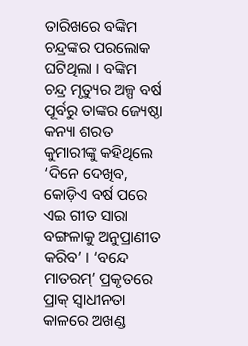ତାରିଖରେ ବଙ୍କିମ ଚନ୍ଦ୍ରଙ୍କର ପରଲୋକ ଘଟିଥିଲା । ବଙ୍କିମ ଚନ୍ଦ୍ର ମୃତ୍ୟୁର ଅଳ୍ପ ବର୍ଷ ପୂର୍ବରୁ ତାଙ୍କର ଜ୍ୟେଷ୍ଠା କନ୍ୟା ଶରତ କୁମାରୀଙ୍କୁ କହିଥିଲେ ‘ଦିନେ ଦେଖିବ, କୋଡ଼ିଏ ବର୍ଷ ପରେ ଏଇ ଗୀତ ସାରା ବଙ୍ଗଳାକୁ ଅନୁପ୍ରାଣୀତ କରିବ’ । ‘ବନ୍ଦେ ମାତରମ୍‌’ ପ୍ରକୃତରେ ପ୍ରାକ୍‌ ସ୍ୱାଧୀନତା କାଳରେ ଅଖଣ୍ଡ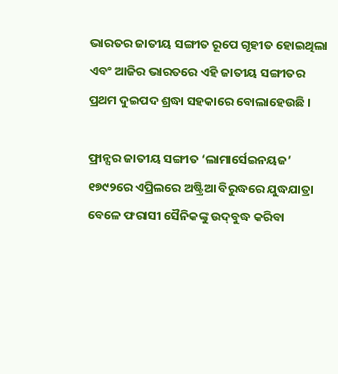ଭାରତର ଜାତୀୟ ସଙ୍ଗୀତ ରୂପେ ଗୃହୀତ ହୋଇଥିଲା ଏବଂ ଆଜିର ଭାରତରେ ଏହି ଜାତୀୟ ସଙ୍ଗୀତର ପ୍ରଥମ ଦୁଇପଦ ଶ୍ରଦ୍ଧା ସହକାରେ ବୋଲାହେଉଛି ।

ଫ୍ରାନ୍ସର ଜାତୀୟ ସଙ୍ଗୀତ ‘ଲାମାର୍ସେଇନୟଜ’ ୧୭୯୨ରେ ଏପ୍ରିଲରେ ଅଷ୍ଟ୍ରିଆ ବିରୁଦ୍ଧରେ ଯୁଦ୍ଧଯାତ୍ରା ବେଳେ ଫରାସୀ ସୈନିକଙ୍କୁ ଉଦ୍‌ବୁଦ୍ଧ କରିବା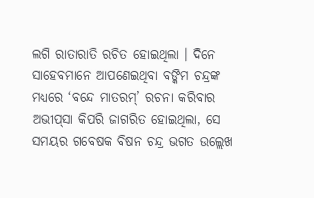ଲଗି ରାତାରାତି ରଚିତ ହୋଇଥିଲା । ଦିନେ ସାହେବମାନେ ଆପଣେଇଥିବା ବଙ୍କିମ ଚନ୍ଦ୍ରଙ୍କ ମଧ୍ୟରେ ‘ବନ୍ଦେ ମାତରମ୍‌’ ରଚନା କରିବାର ଅଭୀପ୍‌ସା କିପରି ଜାଗରିତ ହୋଇଥିଲା, ସେ ସମୟର ଗବେଷକ ବିଷନ ଚନ୍ଦ୍ର ଭଗତ ଉଲ୍ଲେଖ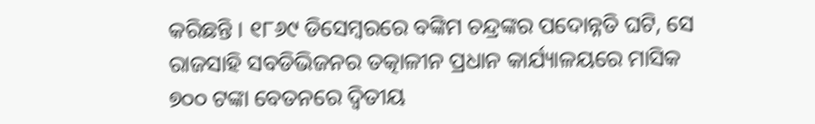କରିଛନ୍ତି । ୧୮୬୯ ଡିସେମ୍ବରରେ ବଙ୍କିମ ଚନ୍ଦ୍ରଙ୍କର ପଦୋନ୍ନତି ଘଟି, ସେ ରାଜସାହି ସବଡିଭିଜନର ତତ୍କାଳୀନ ପ୍ରଧାନ କାର୍ଯ୍ୟାଳୟରେ ମାସିକ ୭୦୦ ଟଙ୍କା ବେତନରେ ଦ୍ୱିତୀୟ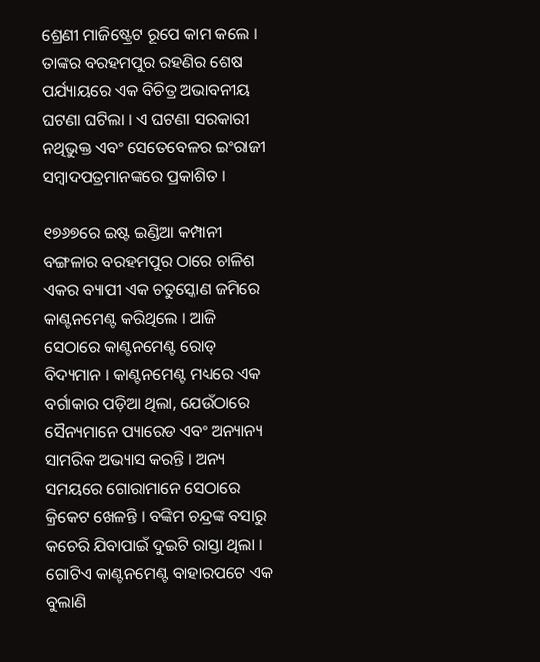ଶ୍ରେଣୀ ମାଜିଷ୍ଟ୍ରେଟ ରୂପେ କାମ କଲେ । ତାଙ୍କର ବରହମପୁର ରହଣିର ଶେଷ ପର୍ଯ୍ୟାୟରେ ଏକ ବିଚିତ୍ର ଅଭାବନୀୟ ଘଟଣା ଘଟିଲା । ଏ ଘଟଣା ସରକାରୀ ନଥିଭୁକ୍ତ ଏବଂ ସେତେବେଳର ଇଂରାଜୀ ସମ୍ବାଦପତ୍ରମାନଙ୍କରେ ପ୍ରକାଶିତ ।

୧୭୬୭ରେ ଇଷ୍ଟ ଇଣ୍ଡିଆ କମ୍ପାନୀ ବଙ୍ଗଳାର ବରହମପୁର ଠାରେ ଚାଳିଶ ଏକର ବ୍ୟାପୀ ଏକ ଚତୁସ୍କୋଣ ଜମିରେ କାଣ୍ଟନମେଣ୍ଟ କରିଥିଲେ । ଆଜି ସେଠାରେ କାଣ୍ଟନମେଣ୍ଟ ରୋଡ୍‌ ବିଦ୍ୟମାନ । କାଣ୍ଟନମେଣ୍ଟ ମଧ୍ୟରେ ଏକ ବର୍ଗାକାର ପଡ଼ିଆ ଥିଲା, ଯେଉଁଠାରେ ସୈନ୍ୟମାନେ ପ୍ୟାରେଡ ଏବଂ ଅନ୍ୟାନ୍ୟ ସାମରିକ ଅଭ୍ୟାସ କରନ୍ତି । ଅନ୍ୟ ସମୟରେ ଗୋରାମାନେ ସେଠାରେ କ୍ରିକେଟ ଖେଳନ୍ତି । ବଙ୍କିମ ଚନ୍ଦ୍ରଙ୍କ ବସାରୁ କଚେରି ଯିବାପାଇଁ ଦୁଇଟି ରାସ୍ତା ଥିଲା । ଗୋଟିଏ କାଣ୍ଟନମେଣ୍ଟ ବାହାରପଟେ ଏକ ବୁଲାଣି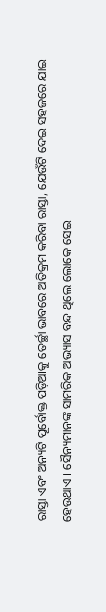ରାସ୍ତା ଏବଂ ଅନ୍ୟଟି ପୂର୍ବୋକ୍ତ ପଡ଼ିଆକୁ ତେର୍ଚ୍ଛା ଭାବରେ ଅତିକ୍ରମ କରିବା ରାସ୍ତା, ଯେଉଁଟି ଦେଇ ସହଜରେ ଯାଇ ହେଉଥାଏ । ସୈନ୍ୟମାନଙ୍କ ସାମରିକ ଅଭ୍ୟାସ ବନ୍ଦ ଥିଲେ ଲୋକେ ସେଇ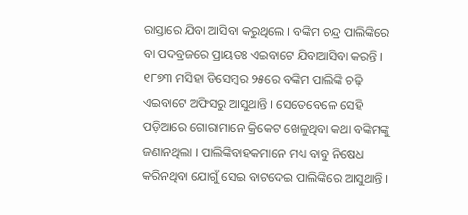ରାସ୍ତାରେ ଯିବା ଆସିବା କରୁଥିଲେ । ବଙ୍କିମ ଚନ୍ଦ୍ର ପାଲିଙ୍କିରେ ବା ପଦବ୍ରଜରେ ପ୍ରାୟତଃ ଏଇବାଟେ ଯିବାଆସିବା କରନ୍ତି । ୧୮୭୩ ମସିହା ଡିସେମ୍ବର ୨୫ରେ ବଙ୍କିମ ପାଲିଙ୍କି ଚଢ଼ି ଏଇବାଟେ ଅଫିସରୁ ଆସୁଥାନ୍ତି । ସେତେବେଳେ ସେହି ପଡ଼ିଆରେ ଗୋରାମାନେ କ୍ରିକେଟ ଖେଳୁଥିବା କଥା ବଙ୍କିମଙ୍କୁ ଜଣାନଥିଲା । ପାଲିଙ୍କିବାହକମାନେ ମଧ୍ୟ ବାବୁ ନିଷେଧ କରିନଥିବା ଯୋଗୁଁ ସେଇ ବାଟଦେଇ ପାଲିଙ୍କିରେ ଆସୁଥାନ୍ତି ।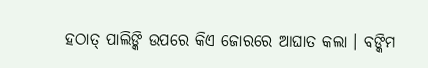ହଠାତ୍‌ ପାଲିଙ୍କି ଉପରେ କିଏ ଜୋରରେ ଆଘାତ କଲା । ବଙ୍କିମ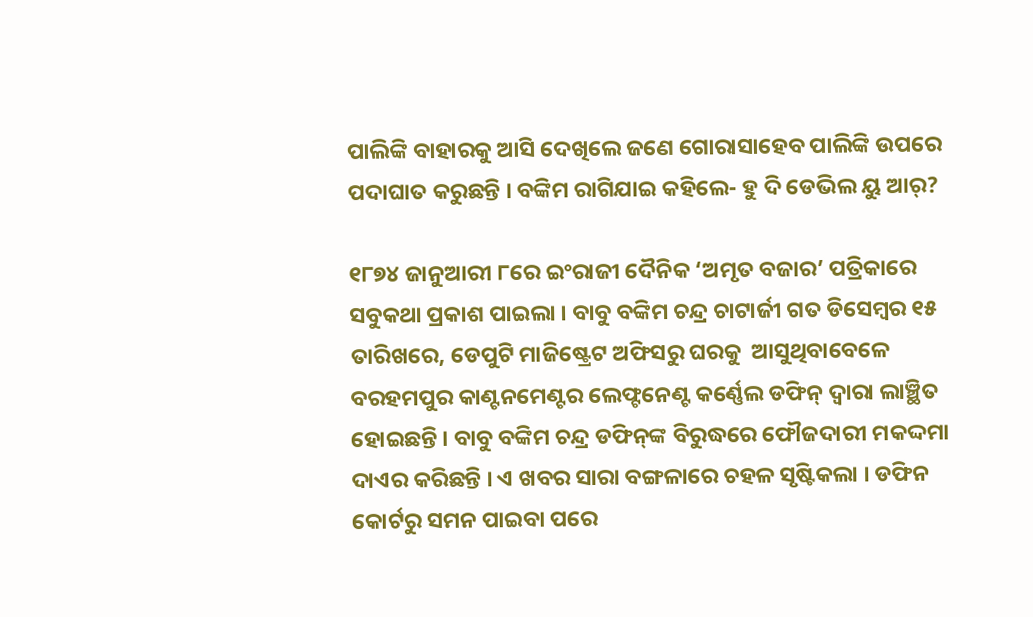ପାଲିଙ୍କି ବାହାରକୁ ଆସି ଦେଖିଲେ ଜଣେ ଗୋରାସାହେବ ପାଲିଙ୍କି ଉପରେ ପଦାଘାତ କରୁଛନ୍ତି । ବଙ୍କିମ ରାଗିଯାଇ କହିଲେ- ହୁ ଦି ଡେଭିଲ ୟୁ ଆର୍‌?

୧୮୭୪ ଜାନୁଆରୀ ୮ରେ ଇଂରାଜୀ ଦୈନିକ ‘ଅମୃତ ବଜାର’ ପତ୍ରିକାରେ ସବୁକଥା ପ୍ରକାଶ ପାଇଲା । ବାବୁ ବଙ୍କିମ ଚନ୍ଦ୍ର ଚାଟାର୍ଜୀ ଗତ ଡିସେମ୍ବର ୧୫ ତାରିଖରେ, ଡେପୁଟି ମାଜିଷ୍ଟ୍ରେଟ ଅଫିସରୁ ଘରକୁ  ଆସୁଥିବାବେଳେ ବରହମପୁର କାଣ୍ଟନମେଣ୍ଟର ଲେଫ୍ଟନେଣ୍ଟ କର୍ଣ୍ଣେଲ ଡଫିନ୍‌ ଦ୍ୱାରା ଲାଞ୍ଛିତ ହୋଇଛନ୍ତି । ବାବୁ ବଙ୍କିମ ଚନ୍ଦ୍ର ଡଫିନ୍‌ଙ୍କ ବିରୁଦ୍ଧରେ ଫୌଜଦାରୀ ମକଦ୍ଦମା ଦାଏର କରିଛନ୍ତି । ଏ ଖବର ସାରା ବଙ୍ଗଳାରେ ଚହଳ ସୃଷ୍ଟିକଲା । ଡଫିନ କୋର୍ଟରୁ ସମନ ପାଇବା ପରେ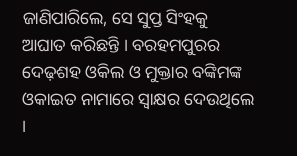ଜାଣିପାରିଲେ, ସେ ସୁପ୍ତ ସିଂହକୁ ଆଘାତ କରିଛନ୍ତି । ବରହମପୁରର ଦେଢ଼ଶହ ଓକିଲ ଓ ମୁକ୍ତାର ବଙ୍କିମଙ୍କ ଓକାଇତ ନାମାରେ ସ୍ୱାକ୍ଷର ଦେଉଥିଲେ ।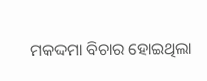ମକଦ୍ଦମା ବିଚାର ହୋଇଥିଲା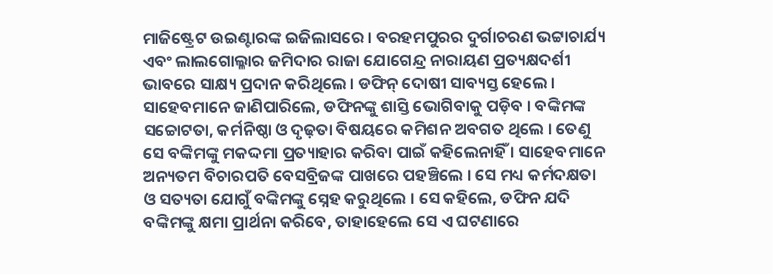ମାଜିଷ୍ଟ୍ରେଟ ଉଇଣ୍ଟାରଙ୍କ ଇଜିଲାସରେ । ବରହମପୁରର ଦୁର୍ଗାଚରଣ ଭଟ୍ଟାଚାର୍ଯ୍ୟ ଏବଂ ଲାଲଗୋଲ୍ଳାର ଜମିଦାର ରାଜା ଯୋଗେନ୍ଦ୍ର ନାରାୟଣ ପ୍ରତ୍ୟକ୍ଷଦର୍ଶୀ ଭାବରେ ସାକ୍ଷ୍ୟ ପ୍ରଦାନ କରିଥିଲେ । ଡଫିନ୍‌ ଦୋଷୀ ସାବ୍ୟସ୍ତ ହେଲେ । ସାହେବମାନେ ଜାଣିପାରିଲେ, ଡଫିନଙ୍କୁ ଶାସ୍ତି ଭୋଗିବାକୁ ପଡ଼ିବ । ବଙ୍କିମଙ୍କ ସଚ୍ଚୋଟତା, କର୍ମନିଷ୍ଠା ଓ ଦୃଢ଼ତା ବିଷୟରେ କମିଶନ ଅବଗତ ଥିଲେ । ତେଣୁ ସେ ବଙ୍କିମଙ୍କୁ ମକଦ୍ଦମା ପ୍ରତ୍ୟାହାର କରିବା ପାଇଁ କହିଲେନାହିଁ । ସାହେବମାନେ ଅନ୍ୟତମ ବିଚାରପତି ବେସବ୍ରିଜଙ୍କ ପାଖରେ ପହଞ୍ଚିଲେ । ସେ ମଧ୍ୟ କର୍ମଦକ୍ଷତା ଓ ସତ୍ୟତା ଯୋଗୁଁ ବଙ୍କିମଙ୍କୁ ସ୍ନେହ କରୁଥିଲେ । ସେ କହିଲେ, ଡଫିନ ଯଦି ବଙ୍କିମଙ୍କୁ କ୍ଷମା ପ୍ରାର୍ଥନା କରିବେ, ତାହାହେଲେ ସେ ଏ ଘଟଣାରେ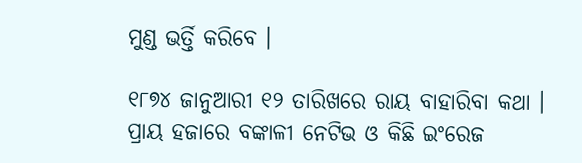ମୁଣ୍ଡ ଭର୍ତ୍ତି କରିବେ ।

୧୮୭୪ ଜାନୁଆରୀ ୧୨ ତାରିଖରେ ରାୟ ବାହାରିବା କଥା । ପ୍ରାୟ ହଜାରେ ବଙ୍କାଳୀ ନେଟିଭ ଓ କିଛି ଇଂରେଜ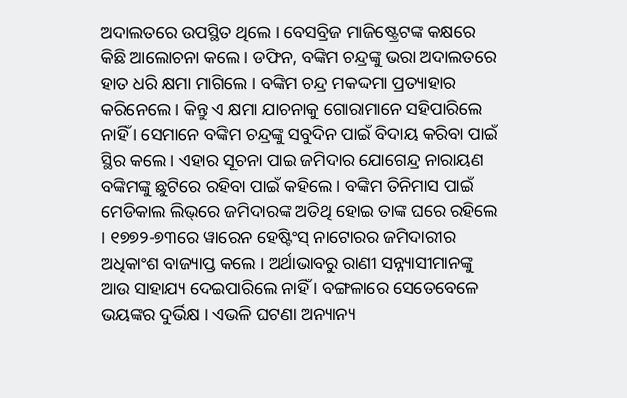ଅଦାଲତରେ ଉପସ୍ଥିତ ଥିଲେ । ବେସବ୍ରିଜ ମାଜିଷ୍ଟ୍ରେଟଙ୍କ କକ୍ଷରେ କିଛି ଆଲୋଚନା କଲେ । ଡଫିନ, ବଙ୍କିମ ଚନ୍ଦ୍ରଙ୍କୁ ଭରା ଅଦାଲତରେ ହାତ ଧରି କ୍ଷମା ମାଗିଲେ । ବଙ୍କିମ ଚନ୍ଦ୍ର ମକଦ୍ଦମା ପ୍ରତ୍ୟାହାର କରିନେଲେ । କିନ୍ତୁ ଏ କ୍ଷମା ଯାଚନାକୁ ଗୋରାମାନେ ସହିପାରିଲେ ନାହିଁ । ସେମାନେ ବଙ୍କିମ ଚନ୍ଦ୍ରଙ୍କୁ ସବୁଦିନ ପାଇଁ ବିଦାୟ କରିବା ପାଇଁ ସ୍ଥିର କଲେ । ଏହାର ସୂଚନା ପାଇ ଜମିଦାର ଯୋଗେନ୍ଦ୍ର ନାରାୟଣ ବଙ୍କିମଙ୍କୁ ଛୁଟିରେ ରହିବା ପାଇଁ କହିଲେ । ବଙ୍କିମ ତିନିମାସ ପାଇଁ ମେଡିକାଲ ଲିଭ୍‌ରେ ଜମିଦାରଙ୍କ ଅତିଥି ହୋଇ ତାଙ୍କ ଘରେ ରହିଲେ । ୧୭୭୨-୭୩ରେ ୱାରେନ ହେଷ୍ଟିଂସ୍‌ ନାଟୋରର ଜମିଦାରୀର ଅଧିକାଂଶ ବାଜ୍ୟାପ୍ତ କଲେ । ଅର୍ଥାଭାବରୁ ରାଣୀ ସନ୍ନ୍ୟାସୀମାନଙ୍କୁ ଆଉ ସାହାଯ୍ୟ ଦେଇପାରିଲେ ନାହିଁ । ବଙ୍ଗଳାରେ ସେତେବେଳେ ଭୟଙ୍କର ଦୁର୍ଭିକ୍ଷ । ଏଭଳି ଘଟଣା ଅନ୍ୟାନ୍ୟ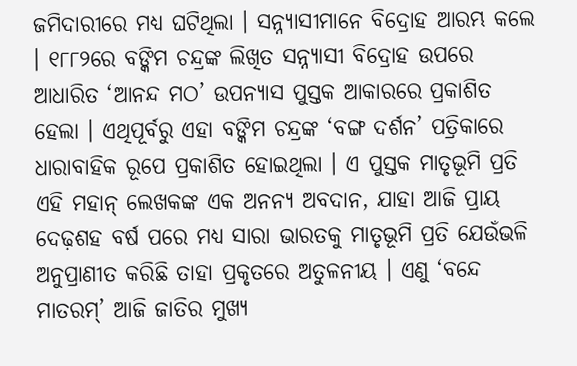ଜମିଦାରୀରେ ମଧ୍ୟ ଘଟିଥିଲା । ସନ୍ନ୍ୟାସୀମାନେ ବିଦ୍ରୋହ ଆରମ୍ଭ କଲେ । ୧୮୮୨ରେ ବଙ୍କିମ ଚନ୍ଦ୍ରଙ୍କ ଲିଖିତ ସନ୍ନ୍ୟାସୀ ବିଦ୍ରୋହ ଉପରେ ଆଧାରିତ ‘ଆନନ୍ଦ ମଠ’ ଉପନ୍ୟାସ ପୁସ୍ତକ ଆକାରରେ ପ୍ରକାଶିତ ହେଲା । ଏଥିପୂର୍ବରୁ ଏହା ବଙ୍କିମ ଚନ୍ଦ୍ରଙ୍କ ‘ବଙ୍ଗ ଦର୍ଶନ’ ପତ୍ରିକାରେ ଧାରାବାହିକ ରୂପେ ପ୍ରକାଶିତ ହୋଇଥିଲା । ଏ ପୁସ୍ତକ ମାତୃଭୂମି ପ୍ରତି ଏହି ମହାନ୍‌ ଲେଖକଙ୍କ ଏକ ଅନନ୍ୟ ଅବଦାନ, ଯାହା ଆଜି ପ୍ରାୟ ଦେଢ଼ଶହ ବର୍ଷ ପରେ ମଧ୍ୟ ସାରା ଭାରତକୁ ମାତୃଭୂମି ପ୍ରତି ଯେଉଁଭଳି ଅନୁପ୍ରାଣୀତ କରିଛି ତାହା ପ୍ରକୃତରେ ଅତୁଳନୀୟ । ଏଣୁ ‘ବନ୍ଦେ ମାତରମ୍‌’ ଆଜି ଜାତିର ମୁଖ୍ୟ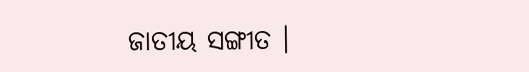ଜାତୀୟ ସଙ୍ଗୀତ ।